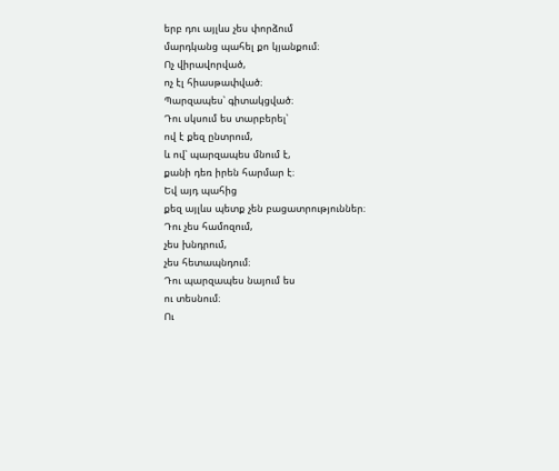երբ դու այլևս չես փորձում
մարդկանց պահել քո կյանքում։
Ոչ վիրավորված,
ոչ էլ հիասթափված։
Պարզապես՝ գիտակցված։
Դու սկսում ես տարբերել՝
ով է քեզ ընտրում,
և ով՝ պարզապես մնում է,
քանի դեռ իրեն հարմար է։
Եվ այդ պահից
քեզ այլևս պետք չեն բացատրություններ։
Դու չես համոզում,
չես խնդրում,
չես հետապնդում։
Դու պարզապես նայում ես
ու տեսնում։
Ու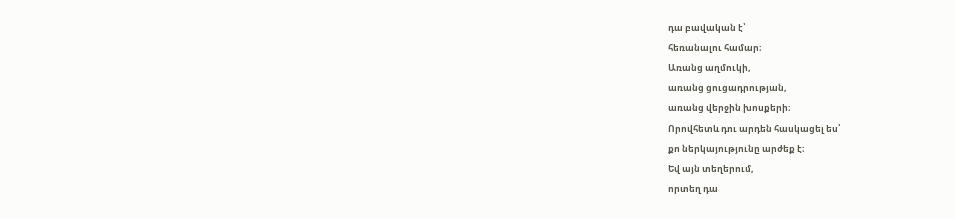դա բավական է՝
հեռանալու համար։
Առանց աղմուկի,
առանց ցուցադրության,
առանց վերջին խոսքերի։
Որովհետև դու արդեն հասկացել ես՝
քո ներկայությունը արժեք է։
Եվ այն տեղերում,
որտեղ դա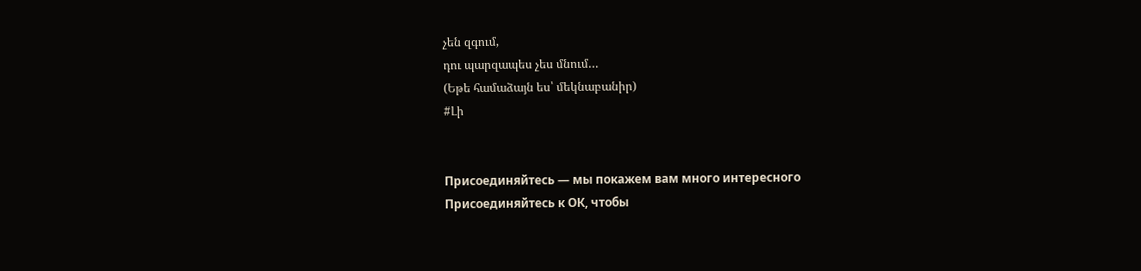չեն զգում,
դու պարզապես չես մնում…
(Եթե համաձայն ես՝ մեկնաբանիր)
#Լի


Присоединяйтесь — мы покажем вам много интересного
Присоединяйтесь к ОК, чтобы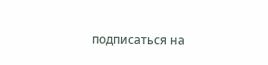подписаться на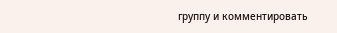группу и комментировать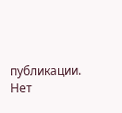публикации.
Нет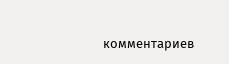комментариев